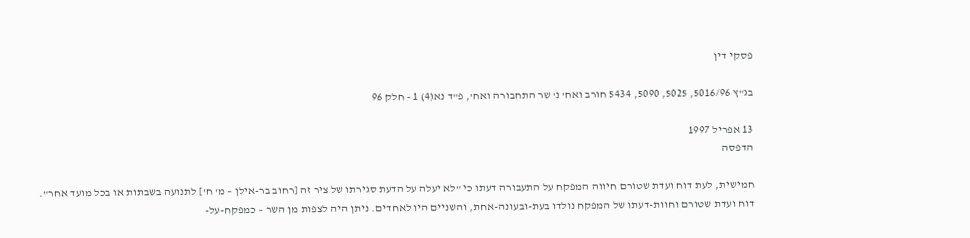פסקי דין

בג"ץ 5016/96, 5025, 5090, 5434 חורב ואח' נ' שר התחבורה ואח', פ"ד נא(4) 1 - חלק 96

13 אפריל 1997
הדפסה

חמישית, לעת דוח ועדת שטורם חיווה המפקח על התעבורה דעתו כי "לא יעלה על הדעת סגירתו של ציר זה [רחוב בר-אילן – מ' ח'] לתנועה בשבתות או בכל מועד אחר". דוח ועדת שטורם וחוות-דעתו של המפקח נולדו בעת-ובעונה-אחת, והשניים היו לאחדים. ניתן היה לצפות מן השר – כמפקח-על-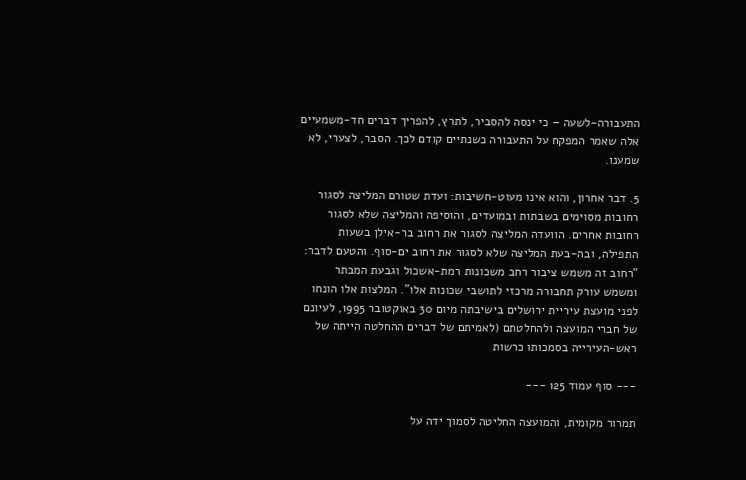התעבורה-לשעה – כי ינסה להסביר, לתרץ, להפריך דברים חד-משמעיים אלה שאמר המפקח על התעבורה כשנתיים קודם לכך. הסבר, לצערי, לא שמענו.

5. דבר אחרון, והוא אינו מעוט-חשיבות: ועדת שטורם המליצה לסגור רחובות מסוימים בשבתות ובמועדים, והוסיפה והמליצה שלא לסגור רחובות אחרים. הוועדה המליצה לסגור את רחוב בר-אילן בשעות התפילה, ובה-בעת המליצה שלא לסגור את רחוב ים-סוף. והטעם לדבר: "רחוב זה משמש ציבור רחב משכונות רמת-אשכול וגבעת המבתר ומשמש עורק תחבורה מרכזי לתושבי שכונות אלו". המלצות אלו הונחו לפני מועצת עיריית ירושלים בישיבתה מיום 30 באוקטובר 1995, לעיונם של חברי המועצה ולהחלטתם (לאמיתם של דברים ההחלטה הייתה של ראש-העירייה בסמכותו כרשות

--- סוף עמוד 125 ---

תמרור מקומית, והמועצה החליטה לסמוך ידה על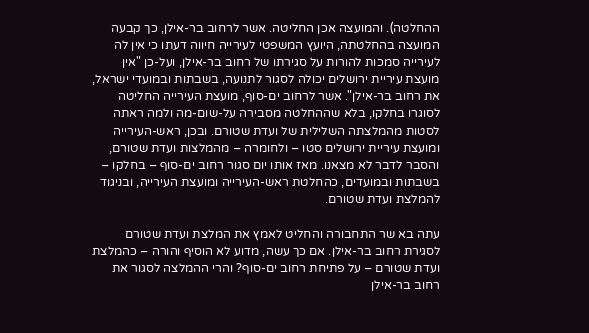ההחלטה). והמועצה אכן החליטה. אשר לרחוב בר-אילן, כך קבעה המועצה בהחלטתה, היועץ המשפטי לעירייה חיווה דעתו כי אין לה לעירייה סמכות להורות על סגירתו של רחוב בר-אילן, ועל-כן "אין מועצת עיריית ירושלים יכולה לסגור לתנועה, בשבתות ובמועדי ישראל, את רחוב בר-אילן". אשר לרחוב ים-סוף, מועצת העירייה החליטה לסוגרו בחלקו, בלא שההחלטה מסבירה על-שום-מה ולמה ראתה לסטות מהמלצתה השלילית של ועדת שטורם. ובכן, ראש-העירייה ומועצת עיריית ירושלים סטו – ולחומרה – מהמלצות ועדת שטורם, והסבר לדבר לא מצאנו. מאז אותו יום סגור רחוב ים-סוף – בחלקו – בשבתות ובמועדים, כהחלטת ראש-העירייה ומועצת העירייה, ובניגוד להמלצת ועדת שטורם.

עתה בא שר התחבורה והחליט לאמץ את המלצת ועדת שטורם לסגירת רחוב בר-אילן. אם כך עשה, מדוע לא הוסיף והורה – כהמלצת ועדת שטורם – על פתיחת רחוב ים-סוף? והרי ההמלצה לסגור את רחוב בר-אילן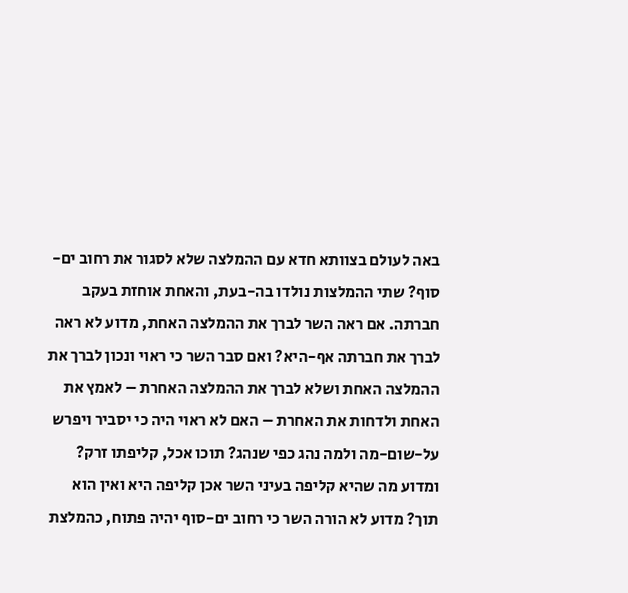באה לעולם בצוותא חדא עם ההמלצה שלא לסגור את רחוב ים-סוף? שתי ההמלצות נולדו בה-בעת, והאחת אוחזת בעקב חברתה. אם ראה השר לברך את ההמלצה האחת, מדוע לא ראה לברך את חברתה אף-היא? ואם סבר השר כי ראוי ונכון לברך את ההמלצה האחת ושלא לברך את ההמלצה האחרת – לאמץ את האחת ולדחות את האחרת – האם לא ראוי היה כי יסביר ויפרש על-שום-מה ולמה נהג כפי שנהג? תוכו אכל, קליפתו זרק? ומדוע מה שהיא קליפה בעיני השר אכן קליפה היא ואין הוא תוך? מדוע לא הורה השר כי רחוב ים-סוף יהיה פתוח, כהמלצת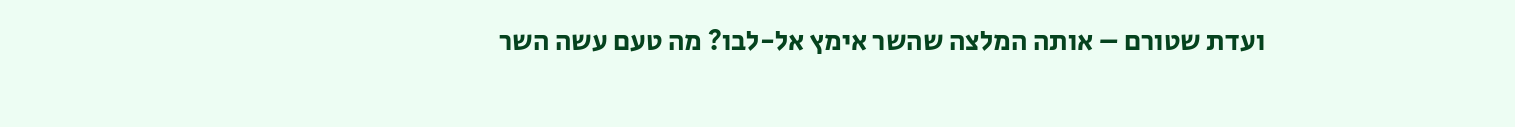ועדת שטורם – אותה המלצה שהשר אימץ אל-לבו? מה טעם עשה השר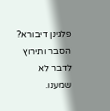פלגינן דיבורא? הסבר ותירוץ לדבר לא שמענו.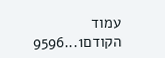עמוד הקודם1...9596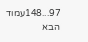97...148עמוד הבא